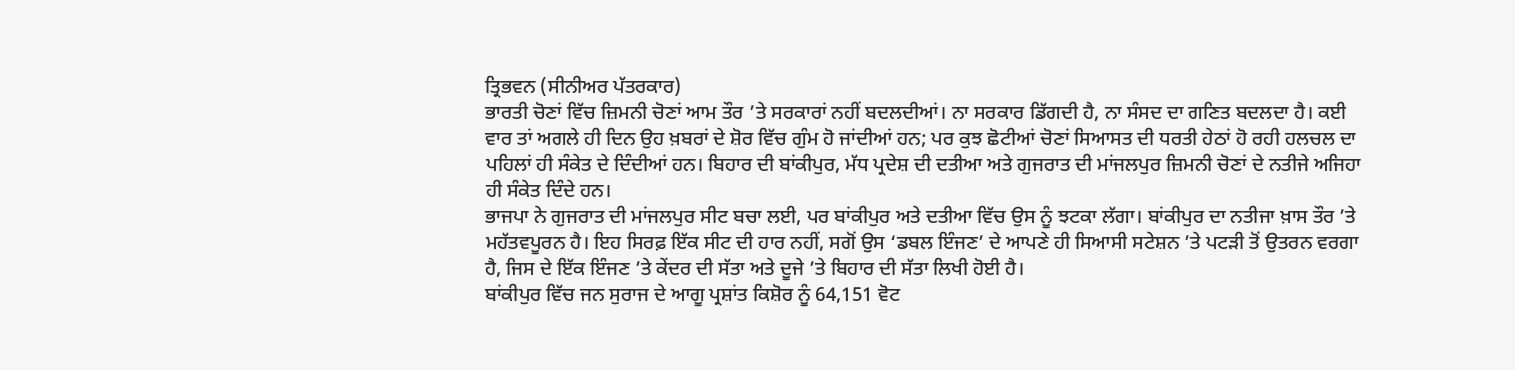ਤ੍ਰਿਭਵਨ (ਸੀਨੀਅਰ ਪੱਤਰਕਾਰ)
ਭਾਰਤੀ ਚੋਣਾਂ ਵਿੱਚ ਜ਼ਿਮਨੀ ਚੋਣਾਂ ਆਮ ਤੌਰ ’ਤੇ ਸਰਕਾਰਾਂ ਨਹੀਂ ਬਦਲਦੀਆਂ। ਨਾ ਸਰਕਾਰ ਡਿੱਗਦੀ ਹੈ, ਨਾ ਸੰਸਦ ਦਾ ਗਣਿਤ ਬਦਲਦਾ ਹੈ। ਕਈ ਵਾਰ ਤਾਂ ਅਗਲੇ ਹੀ ਦਿਨ ਉਹ ਖ਼ਬਰਾਂ ਦੇ ਸ਼ੋਰ ਵਿੱਚ ਗੁੰਮ ਹੋ ਜਾਂਦੀਆਂ ਹਨ; ਪਰ ਕੁਝ ਛੋਟੀਆਂ ਚੋਣਾਂ ਸਿਆਸਤ ਦੀ ਧਰਤੀ ਹੇਠਾਂ ਹੋ ਰਹੀ ਹਲਚਲ ਦਾ ਪਹਿਲਾਂ ਹੀ ਸੰਕੇਤ ਦੇ ਦਿੰਦੀਆਂ ਹਨ। ਬਿਹਾਰ ਦੀ ਬਾਂਕੀਪੁਰ, ਮੱਧ ਪ੍ਰਦੇਸ਼ ਦੀ ਦਤੀਆ ਅਤੇ ਗੁਜਰਾਤ ਦੀ ਮਾਂਜਲਪੁਰ ਜ਼ਿਮਨੀ ਚੋਣਾਂ ਦੇ ਨਤੀਜੇ ਅਜਿਹਾ ਹੀ ਸੰਕੇਤ ਦਿੰਦੇ ਹਨ।
ਭਾਜਪਾ ਨੇ ਗੁਜਰਾਤ ਦੀ ਮਾਂਜਲਪੁਰ ਸੀਟ ਬਚਾ ਲਈ, ਪਰ ਬਾਂਕੀਪੁਰ ਅਤੇ ਦਤੀਆ ਵਿੱਚ ਉਸ ਨੂੰ ਝਟਕਾ ਲੱਗਾ। ਬਾਂਕੀਪੁਰ ਦਾ ਨਤੀਜਾ ਖ਼ਾਸ ਤੌਰ ’ਤੇ ਮਹੱਤਵਪੂਰਨ ਹੈ। ਇਹ ਸਿਰਫ਼ ਇੱਕ ਸੀਟ ਦੀ ਹਾਰ ਨਹੀਂ, ਸਗੋਂ ਉਸ ‘ਡਬਲ ਇੰਜਣ’ ਦੇ ਆਪਣੇ ਹੀ ਸਿਆਸੀ ਸਟੇਸ਼ਨ ’ਤੇ ਪਟੜੀ ਤੋਂ ਉਤਰਨ ਵਰਗਾ ਹੈ, ਜਿਸ ਦੇ ਇੱਕ ਇੰਜਣ ’ਤੇ ਕੇਂਦਰ ਦੀ ਸੱਤਾ ਅਤੇ ਦੂਜੇ ’ਤੇ ਬਿਹਾਰ ਦੀ ਸੱਤਾ ਲਿਖੀ ਹੋਈ ਹੈ।
ਬਾਂਕੀਪੁਰ ਵਿੱਚ ਜਨ ਸੁਰਾਜ ਦੇ ਆਗੂ ਪ੍ਰਸ਼ਾਂਤ ਕਿਸ਼ੋਰ ਨੂੰ 64,151 ਵੋਟ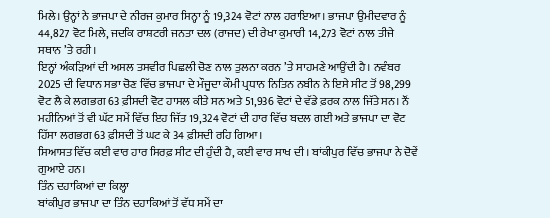ਮਿਲੇ। ਉਨ੍ਹਾਂ ਨੇ ਭਾਜਪਾ ਦੇ ਨੀਰਜ ਕੁਮਾਰ ਸਿਨ੍ਹਾ ਨੂੰ 19,324 ਵੋਟਾਂ ਨਾਲ ਹਰਾਇਆ। ਭਾਜਪਾ ਉਮੀਦਵਾਰ ਨੂੰ 44,827 ਵੋਟ ਮਿਲੇ, ਜਦਕਿ ਰਾਸ਼ਟਰੀ ਜਨਤਾ ਦਲ (ਰਾਜਦ) ਦੀ ਰੇਖਾ ਕੁਮਾਰੀ 14,273 ਵੋਟਾਂ ਨਾਲ ਤੀਜੇ ਸਥਾਨ ’ਤੇ ਰਹੀ।
ਇਨ੍ਹਾਂ ਅੰਕੜਿਆਂ ਦੀ ਅਸਲ ਤਸਵੀਰ ਪਿਛਲੀ ਚੋਣ ਨਾਲ ਤੁਲਨਾ ਕਰਨ ’ਤੇ ਸਾਹਮਣੇ ਆਉਂਦੀ ਹੈ। ਨਵੰਬਰ 2025 ਦੀ ਵਿਧਾਨ ਸਭਾ ਚੋਣ ਵਿੱਚ ਭਾਜਪਾ ਦੇ ਮੌਜੂਦਾ ਕੌਮੀ ਪ੍ਰਧਾਨ ਨਿਤਿਨ ਨਬੀਨ ਨੇ ਇਸੇ ਸੀਟ ਤੋਂ 98,299 ਵੋਟ ਲੈ ਕੇ ਲਗਭਗ 63 ਫ਼ੀਸਦੀ ਵੋਟ ਹਾਸਲ ਕੀਤੇ ਸਨ ਅਤੇ 51,936 ਵੋਟਾਂ ਦੇ ਵੱਡੇ ਫ਼ਰਕ ਨਾਲ ਜਿੱਤੇ ਸਨ। ਨੌਂ ਮਹੀਨਿਆਂ ਤੋਂ ਵੀ ਘੱਟ ਸਮੇਂ ਵਿੱਚ ਇਹ ਜਿੱਤ 19,324 ਵੋਟਾਂ ਦੀ ਹਾਰ ਵਿੱਚ ਬਦਲ ਗਈ ਅਤੇ ਭਾਜਪਾ ਦਾ ਵੋਟ ਹਿੱਸਾ ਲਗਭਗ 63 ਫ਼ੀਸਦੀ ਤੋਂ ਘਟ ਕੇ 34 ਫ਼ੀਸਦੀ ਰਹਿ ਗਿਆ।
ਸਿਆਸਤ ਵਿੱਚ ਕਈ ਵਾਰ ਹਾਰ ਸਿਰਫ਼ ਸੀਟ ਦੀ ਹੁੰਦੀ ਹੈ, ਕਈ ਵਾਰ ਸਾਖ ਦੀ। ਬਾਂਕੀਪੁਰ ਵਿੱਚ ਭਾਜਪਾ ਨੇ ਦੋਵੇਂ ਗੁਆਏ ਹਨ।
ਤਿੰਨ ਦਹਾਕਿਆਂ ਦਾ ਕਿਲ੍ਹਾ
ਬਾਂਕੀਪੁਰ ਭਾਜਪਾ ਦਾ ਤਿੰਨ ਦਹਾਕਿਆਂ ਤੋਂ ਵੱਧ ਸਮੇਂ ਦਾ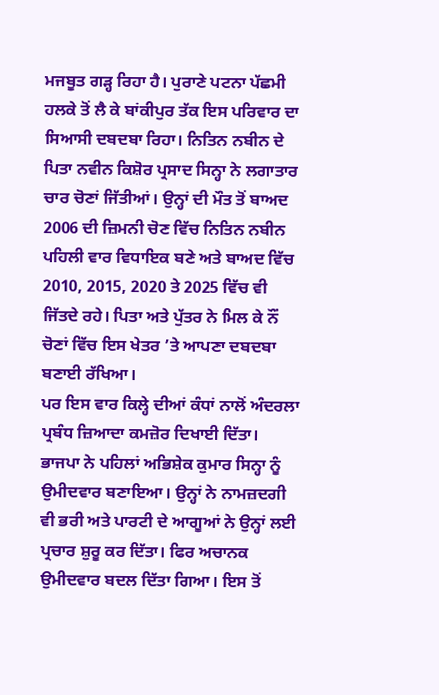ਮਜਬੂਤ ਗੜ੍ਹ ਰਿਹਾ ਹੈ। ਪੁਰਾਣੇ ਪਟਨਾ ਪੱਛਮੀ ਹਲਕੇ ਤੋਂ ਲੈ ਕੇ ਬਾਂਕੀਪੁਰ ਤੱਕ ਇਸ ਪਰਿਵਾਰ ਦਾ ਸਿਆਸੀ ਦਬਦਬਾ ਰਿਹਾ। ਨਿਤਿਨ ਨਬੀਨ ਦੇ ਪਿਤਾ ਨਵੀਨ ਕਿਸ਼ੋਰ ਪ੍ਰਸਾਦ ਸਿਨ੍ਹਾ ਨੇ ਲਗਾਤਾਰ ਚਾਰ ਚੋਣਾਂ ਜਿੱਤੀਆਂ। ਉਨ੍ਹਾਂ ਦੀ ਮੌਤ ਤੋਂ ਬਾਅਦ 2006 ਦੀ ਜ਼ਿਮਨੀ ਚੋਣ ਵਿੱਚ ਨਿਤਿਨ ਨਬੀਨ ਪਹਿਲੀ ਵਾਰ ਵਿਧਾਇਕ ਬਣੇ ਅਤੇ ਬਾਅਦ ਵਿੱਚ 2010, 2015, 2020 ਤੇ 2025 ਵਿੱਚ ਵੀ ਜਿੱਤਦੇ ਰਹੇ। ਪਿਤਾ ਅਤੇ ਪੁੱਤਰ ਨੇ ਮਿਲ ਕੇ ਨੌਂ ਚੋਣਾਂ ਵਿੱਚ ਇਸ ਖੇਤਰ ’ਤੇ ਆਪਣਾ ਦਬਦਬਾ ਬਣਾਈ ਰੱਖਿਆ।
ਪਰ ਇਸ ਵਾਰ ਕਿਲ੍ਹੇ ਦੀਆਂ ਕੰਧਾਂ ਨਾਲੋਂ ਅੰਦਰਲਾ ਪ੍ਰਬੰਧ ਜ਼ਿਆਦਾ ਕਮਜ਼ੋਰ ਦਿਖਾਈ ਦਿੱਤਾ। ਭਾਜਪਾ ਨੇ ਪਹਿਲਾਂ ਅਭਿਸ਼ੇਕ ਕੁਮਾਰ ਸਿਨ੍ਹਾ ਨੂੰ ਉਮੀਦਵਾਰ ਬਣਾਇਆ। ਉਨ੍ਹਾਂ ਨੇ ਨਾਮਜ਼ਦਗੀ ਵੀ ਭਰੀ ਅਤੇ ਪਾਰਟੀ ਦੇ ਆਗੂਆਂ ਨੇ ਉਨ੍ਹਾਂ ਲਈ ਪ੍ਰਚਾਰ ਸ਼ੁਰੂ ਕਰ ਦਿੱਤਾ। ਫਿਰ ਅਚਾਨਕ ਉਮੀਦਵਾਰ ਬਦਲ ਦਿੱਤਾ ਗਿਆ। ਇਸ ਤੋਂ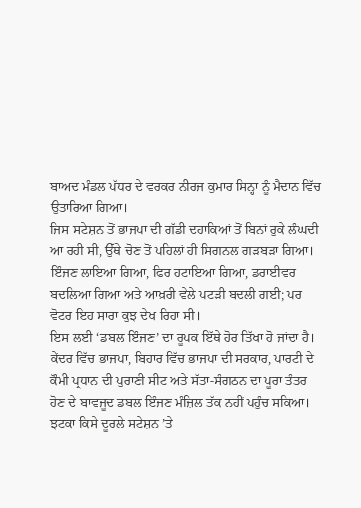ਬਾਅਦ ਮੰਡਲ ਪੱਧਰ ਦੇ ਵਰਕਰ ਨੀਰਜ ਕੁਮਾਰ ਸਿਨ੍ਹਾ ਨੂੰ ਮੈਦਾਨ ਵਿੱਚ ਉਤਾਰਿਆ ਗਿਆ।
ਜਿਸ ਸਟੇਸ਼ਨ ਤੋਂ ਭਾਜਪਾ ਦੀ ਗੱਡੀ ਦਹਾਕਿਆਂ ਤੋਂ ਬਿਨਾਂ ਰੁਕੇ ਲੰਘਦੀ ਆ ਰਹੀ ਸੀ, ਉੱਥੇ ਚੋਣ ਤੋਂ ਪਹਿਲਾਂ ਹੀ ਸਿਗਨਲ ਗੜਬੜਾ ਗਿਆ। ਇੰਜਣ ਲਾਇਆ ਗਿਆ, ਫਿਰ ਹਟਾਇਆ ਗਿਆ, ਡਰਾਈਵਰ ਬਦਲਿਆ ਗਿਆ ਅਤੇ ਆਖ਼ਰੀ ਵੇਲੇ ਪਟੜੀ ਬਦਲੀ ਗਈ; ਪਰ ਵੋਟਰ ਇਹ ਸਾਰਾ ਕੁਝ ਦੇਖ ਰਿਹਾ ਸੀ।
ਇਸ ਲਈ ‘ਡਬਲ ਇੰਜਣ’ ਦਾ ਰੂਪਕ ਇੱਥੇ ਹੋਰ ਤਿੱਖਾ ਹੋ ਜਾਂਦਾ ਹੈ। ਕੇਂਦਰ ਵਿੱਚ ਭਾਜਪਾ, ਬਿਹਾਰ ਵਿੱਚ ਭਾਜਪਾ ਦੀ ਸਰਕਾਰ, ਪਾਰਟੀ ਦੇ ਕੌਮੀ ਪ੍ਰਧਾਨ ਦੀ ਪੁਰਾਣੀ ਸੀਟ ਅਤੇ ਸੱਤਾ-ਸੰਗਠਨ ਦਾ ਪੂਰਾ ਤੰਤਰ ਹੋਣ ਦੇ ਬਾਵਜੂਦ ਡਬਲ ਇੰਜਣ ਮੰਜ਼ਿਲ ਤੱਕ ਨਹੀਂ ਪਹੁੰਚ ਸਕਿਆ। ਝਟਕਾ ਕਿਸੇ ਦੂਰਲੇ ਸਟੇਸ਼ਨ ’ਤੇ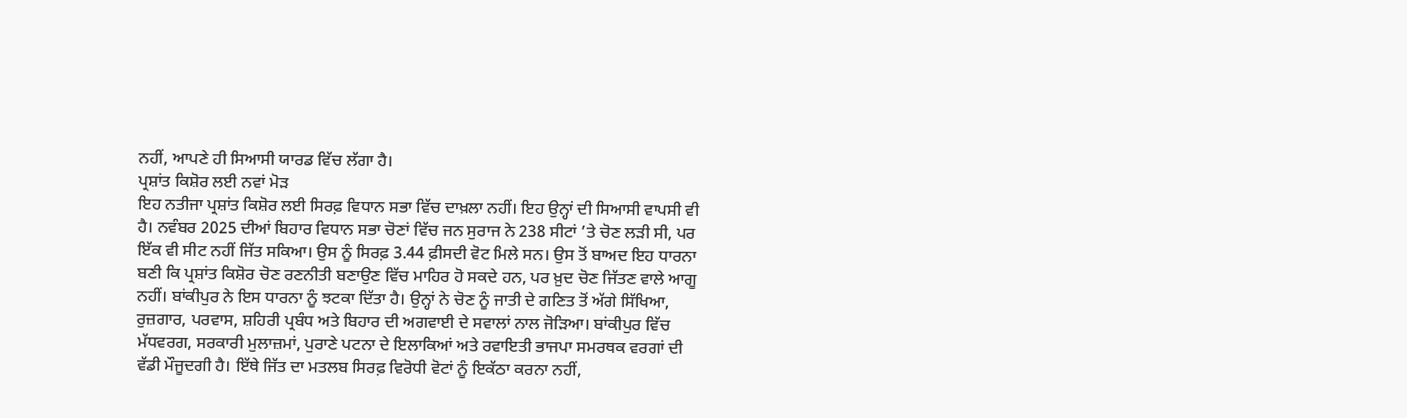ਨਹੀਂ, ਆਪਣੇ ਹੀ ਸਿਆਸੀ ਯਾਰਡ ਵਿੱਚ ਲੱਗਾ ਹੈ।
ਪ੍ਰਸ਼ਾਂਤ ਕਿਸ਼ੋਰ ਲਈ ਨਵਾਂ ਮੋੜ
ਇਹ ਨਤੀਜਾ ਪ੍ਰਸ਼ਾਂਤ ਕਿਸ਼ੋਰ ਲਈ ਸਿਰਫ਼ ਵਿਧਾਨ ਸਭਾ ਵਿੱਚ ਦਾਖ਼ਲਾ ਨਹੀਂ। ਇਹ ਉਨ੍ਹਾਂ ਦੀ ਸਿਆਸੀ ਵਾਪਸੀ ਵੀ ਹੈ। ਨਵੰਬਰ 2025 ਦੀਆਂ ਬਿਹਾਰ ਵਿਧਾਨ ਸਭਾ ਚੋਣਾਂ ਵਿੱਚ ਜਨ ਸੁਰਾਜ ਨੇ 238 ਸੀਟਾਂ ’ਤੇ ਚੋਣ ਲੜੀ ਸੀ, ਪਰ ਇੱਕ ਵੀ ਸੀਟ ਨਹੀਂ ਜਿੱਤ ਸਕਿਆ। ਉਸ ਨੂੰ ਸਿਰਫ਼ 3.44 ਫ਼ੀਸਦੀ ਵੋਟ ਮਿਲੇ ਸਨ। ਉਸ ਤੋਂ ਬਾਅਦ ਇਹ ਧਾਰਨਾ ਬਣੀ ਕਿ ਪ੍ਰਸ਼ਾਂਤ ਕਿਸ਼ੋਰ ਚੋਣ ਰਣਨੀਤੀ ਬਣਾਉਣ ਵਿੱਚ ਮਾਹਿਰ ਹੋ ਸਕਦੇ ਹਨ, ਪਰ ਖ਼ੁਦ ਚੋਣ ਜਿੱਤਣ ਵਾਲੇ ਆਗੂ ਨਹੀਂ। ਬਾਂਕੀਪੁਰ ਨੇ ਇਸ ਧਾਰਨਾ ਨੂੰ ਝਟਕਾ ਦਿੱਤਾ ਹੈ। ਉਨ੍ਹਾਂ ਨੇ ਚੋਣ ਨੂੰ ਜਾਤੀ ਦੇ ਗਣਿਤ ਤੋਂ ਅੱਗੇ ਸਿੱਖਿਆ, ਰੁਜ਼ਗਾਰ, ਪਰਵਾਸ, ਸ਼ਹਿਰੀ ਪ੍ਰਬੰਧ ਅਤੇ ਬਿਹਾਰ ਦੀ ਅਗਵਾਈ ਦੇ ਸਵਾਲਾਂ ਨਾਲ ਜੋੜਿਆ। ਬਾਂਕੀਪੁਰ ਵਿੱਚ ਮੱਧਵਰਗ, ਸਰਕਾਰੀ ਮੁਲਾਜ਼ਮਾਂ, ਪੁਰਾਣੇ ਪਟਨਾ ਦੇ ਇਲਾਕਿਆਂ ਅਤੇ ਰਵਾਇਤੀ ਭਾਜਪਾ ਸਮਰਥਕ ਵਰਗਾਂ ਦੀ ਵੱਡੀ ਮੌਜੂਦਗੀ ਹੈ। ਇੱਥੇ ਜਿੱਤ ਦਾ ਮਤਲਬ ਸਿਰਫ਼ ਵਿਰੋਧੀ ਵੋਟਾਂ ਨੂੰ ਇਕੱਠਾ ਕਰਨਾ ਨਹੀਂ,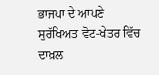ਭਾਜਪਾ ਦੇ ਆਪਣੇ ਸੁਰੱਖਿਅਤ ਵੋਟ-ਖੇਤਰ ਵਿੱਚ ਦਾਖ਼ਲ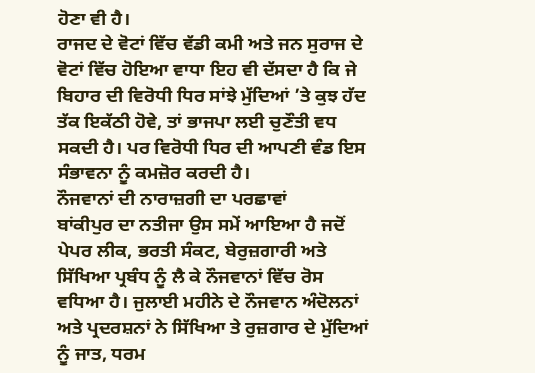ਹੋਣਾ ਵੀ ਹੈ।
ਰਾਜਦ ਦੇ ਵੋਟਾਂ ਵਿੱਚ ਵੱਡੀ ਕਮੀ ਅਤੇ ਜਨ ਸੁਰਾਜ ਦੇ ਵੋਟਾਂ ਵਿੱਚ ਹੋਇਆ ਵਾਧਾ ਇਹ ਵੀ ਦੱਸਦਾ ਹੈ ਕਿ ਜੇ ਬਿਹਾਰ ਦੀ ਵਿਰੋਧੀ ਧਿਰ ਸਾਂਝੇ ਮੁੱਦਿਆਂ ’ਤੇ ਕੁਝ ਹੱਦ ਤੱਕ ਇਕੱਠੀ ਹੋਵੇ, ਤਾਂ ਭਾਜਪਾ ਲਈ ਚੁਣੌਤੀ ਵਧ ਸਕਦੀ ਹੈ। ਪਰ ਵਿਰੋਧੀ ਧਿਰ ਦੀ ਆਪਣੀ ਵੰਡ ਇਸ ਸੰਭਾਵਨਾ ਨੂੰ ਕਮਜ਼ੋਰ ਕਰਦੀ ਹੈ।
ਨੌਜਵਾਨਾਂ ਦੀ ਨਾਰਾਜ਼ਗੀ ਦਾ ਪਰਛਾਵਾਂ
ਬਾਂਕੀਪੁਰ ਦਾ ਨਤੀਜਾ ਉਸ ਸਮੇਂ ਆਇਆ ਹੈ ਜਦੋਂ ਪੇਪਰ ਲੀਕ, ਭਰਤੀ ਸੰਕਟ, ਬੇਰੁਜ਼ਗਾਰੀ ਅਤੇ ਸਿੱਖਿਆ ਪ੍ਰਬੰਧ ਨੂੰ ਲੈ ਕੇ ਨੌਜਵਾਨਾਂ ਵਿੱਚ ਰੋਸ ਵਧਿਆ ਹੈ। ਜੁਲਾਈ ਮਹੀਨੇ ਦੇ ਨੌਜਵਾਨ ਅੰਦੋਲਨਾਂ ਅਤੇ ਪ੍ਰਦਰਸ਼ਨਾਂ ਨੇ ਸਿੱਖਿਆ ਤੇ ਰੁਜ਼ਗਾਰ ਦੇ ਮੁੱਦਿਆਂ ਨੂੰ ਜਾਤ, ਧਰਮ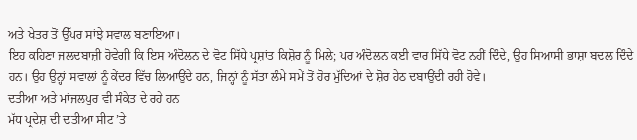ਅਤੇ ਖੇਤਰ ਤੋਂ ਉੱਪਰ ਸਾਂਝੇ ਸਵਾਲ ਬਣਾਇਆ।
ਇਹ ਕਹਿਣਾ ਜਲਦਬਾਜ਼ੀ ਹੋਵੇਗੀ ਕਿ ਇਸ ਅੰਦੋਲਨ ਦੇ ਵੋਟ ਸਿੱਧੇ ਪ੍ਰਸ਼ਾਂਤ ਕਿਸ਼ੋਰ ਨੂੰ ਮਿਲੇ; ਪਰ ਅੰਦੋਲਨ ਕਈ ਵਾਰ ਸਿੱਧੇ ਵੋਟ ਨਹੀਂ ਦਿੰਦੇ, ਉਹ ਸਿਆਸੀ ਭਾਸ਼ਾ ਬਦਲ ਦਿੰਦੇ ਹਨ। ਉਹ ਉਨ੍ਹਾਂ ਸਵਾਲਾਂ ਨੂੰ ਕੇਂਦਰ ਵਿੱਚ ਲਿਆਉਂਦੇ ਹਨ, ਜਿਨ੍ਹਾਂ ਨੂੰ ਸੱਤਾ ਲੰਮੇ ਸਮੇਂ ਤੋਂ ਹੋਰ ਮੁੱਦਿਆਂ ਦੇ ਸ਼ੋਰ ਹੇਠ ਦਬਾਉਂਦੀ ਰਹੀ ਹੋਵੇ।
ਦਤੀਆ ਅਤੇ ਮਾਂਜਲਪੁਰ ਵੀ ਸੰਕੇਤ ਦੇ ਰਹੇ ਹਨ
ਮੱਧ ਪ੍ਰਦੇਸ਼ ਦੀ ਦਤੀਆ ਸੀਟ ’ਤੇ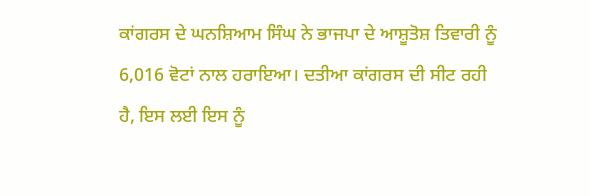ਕਾਂਗਰਸ ਦੇ ਘਨਸ਼ਿਆਮ ਸਿੰਘ ਨੇ ਭਾਜਪਾ ਦੇ ਆਸ਼ੂਤੋਸ਼ ਤਿਵਾਰੀ ਨੂੰ 6,016 ਵੋਟਾਂ ਨਾਲ ਹਰਾਇਆ। ਦਤੀਆ ਕਾਂਗਰਸ ਦੀ ਸੀਟ ਰਹੀ ਹੈ, ਇਸ ਲਈ ਇਸ ਨੂੰ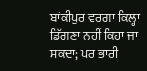ਬਾਂਕੀਪੁਰ ਵਰਗਾ ਕਿਲ੍ਹਾ ਡਿੱਗਣਾ ਨਹੀਂ ਕਿਹਾ ਜਾ ਸਕਦਾ; ਪਰ ਭਾਰੀ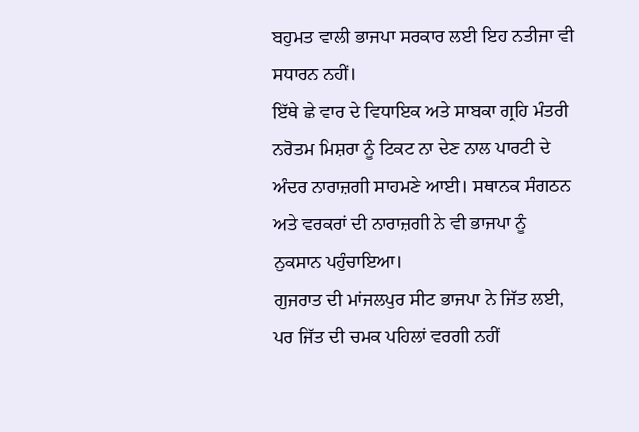ਬਹੁਮਤ ਵਾਲੀ ਭਾਜਪਾ ਸਰਕਾਰ ਲਈ ਇਹ ਨਤੀਜਾ ਵੀ ਸਧਾਰਨ ਨਹੀਂ।
ਇੱਥੇ ਛੇ ਵਾਰ ਦੇ ਵਿਧਾਇਕ ਅਤੇ ਸਾਬਕਾ ਗ੍ਰਹਿ ਮੰਤਰੀ ਨਰੋਤਮ ਮਿਸ਼ਰਾ ਨੂੰ ਟਿਕਟ ਨਾ ਦੇਣ ਨਾਲ ਪਾਰਟੀ ਦੇ ਅੰਦਰ ਨਾਰਾਜ਼ਗੀ ਸਾਹਮਣੇ ਆਈ। ਸਥਾਨਕ ਸੰਗਠਨ ਅਤੇ ਵਰਕਰਾਂ ਦੀ ਨਾਰਾਜ਼ਗੀ ਨੇ ਵੀ ਭਾਜਪਾ ਨੂੰ ਨੁਕਸਾਨ ਪਹੁੰਚਾਇਆ।
ਗੁਜਰਾਤ ਦੀ ਮਾਂਜਲਪੁਰ ਸੀਟ ਭਾਜਪਾ ਨੇ ਜਿੱਤ ਲਈ, ਪਰ ਜਿੱਤ ਦੀ ਚਮਕ ਪਹਿਲਾਂ ਵਰਗੀ ਨਹੀਂ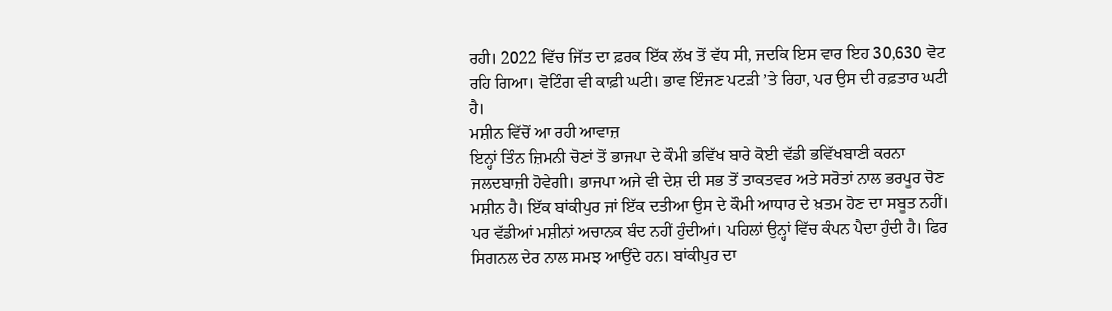ਰਹੀ। 2022 ਵਿੱਚ ਜਿੱਤ ਦਾ ਫ਼ਰਕ ਇੱਕ ਲੱਖ ਤੋਂ ਵੱਧ ਸੀ, ਜਦਕਿ ਇਸ ਵਾਰ ਇਹ 30,630 ਵੋਟ ਰਹਿ ਗਿਆ। ਵੋਟਿੰਗ ਵੀ ਕਾਫ਼ੀ ਘਟੀ। ਭਾਵ ਇੰਜਣ ਪਟੜੀ ’ਤੇ ਰਿਹਾ, ਪਰ ਉਸ ਦੀ ਰਫ਼ਤਾਰ ਘਟੀ ਹੈ।
ਮਸ਼ੀਨ ਵਿੱਚੋਂ ਆ ਰਹੀ ਆਵਾਜ਼
ਇਨ੍ਹਾਂ ਤਿੰਨ ਜ਼ਿਮਨੀ ਚੋਣਾਂ ਤੋਂ ਭਾਜਪਾ ਦੇ ਕੌਮੀ ਭਵਿੱਖ ਬਾਰੇ ਕੋਈ ਵੱਡੀ ਭਵਿੱਖਬਾਣੀ ਕਰਨਾ ਜਲਦਬਾਜ਼ੀ ਹੋਵੇਗੀ। ਭਾਜਪਾ ਅਜੇ ਵੀ ਦੇਸ਼ ਦੀ ਸਭ ਤੋਂ ਤਾਕਤਵਰ ਅਤੇ ਸਰੋਤਾਂ ਨਾਲ ਭਰਪੂਰ ਚੋਣ ਮਸ਼ੀਨ ਹੈ। ਇੱਕ ਬਾਂਕੀਪੁਰ ਜਾਂ ਇੱਕ ਦਤੀਆ ਉਸ ਦੇ ਕੌਮੀ ਆਧਾਰ ਦੇ ਖ਼ਤਮ ਹੋਣ ਦਾ ਸਬੂਤ ਨਹੀਂ।
ਪਰ ਵੱਡੀਆਂ ਮਸ਼ੀਨਾਂ ਅਚਾਨਕ ਬੰਦ ਨਹੀਂ ਹੁੰਦੀਆਂ। ਪਹਿਲਾਂ ਉਨ੍ਹਾਂ ਵਿੱਚ ਕੰਪਨ ਪੈਦਾ ਹੁੰਦੀ ਹੈ। ਫਿਰ ਸਿਗਨਲ ਦੇਰ ਨਾਲ ਸਮਝ ਆਉਂਦੇ ਹਨ। ਬਾਂਕੀਪੁਰ ਦਾ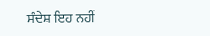ਸੰਦੇਸ਼ ਇਹ ਨਹੀਂ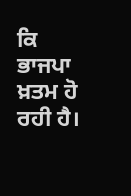ਕਿ ਭਾਜਪਾ ਖ਼ਤਮ ਹੋ ਰਹੀ ਹੈ।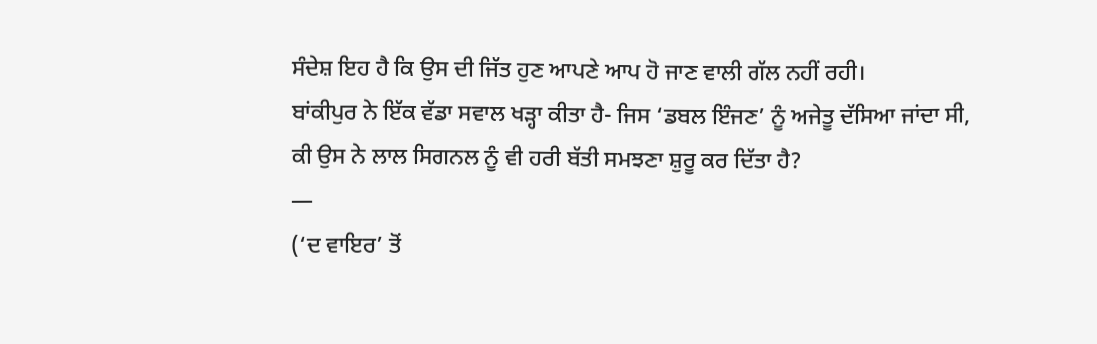ਸੰਦੇਸ਼ ਇਹ ਹੈ ਕਿ ਉਸ ਦੀ ਜਿੱਤ ਹੁਣ ਆਪਣੇ ਆਪ ਹੋ ਜਾਣ ਵਾਲੀ ਗੱਲ ਨਹੀਂ ਰਹੀ।
ਬਾਂਕੀਪੁਰ ਨੇ ਇੱਕ ਵੱਡਾ ਸਵਾਲ ਖੜ੍ਹਾ ਕੀਤਾ ਹੈ- ਜਿਸ ‘ਡਬਲ ਇੰਜਣ’ ਨੂੰ ਅਜੇਤੂ ਦੱਸਿਆ ਜਾਂਦਾ ਸੀ, ਕੀ ਉਸ ਨੇ ਲਾਲ ਸਿਗਨਲ ਨੂੰ ਵੀ ਹਰੀ ਬੱਤੀ ਸਮਝਣਾ ਸ਼ੁਰੂ ਕਰ ਦਿੱਤਾ ਹੈ?
—
(‘ਦ ਵਾਇਰ’ ਤੋਂ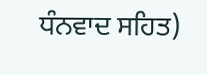ਧੰਨਵਾਦ ਸਹਿਤ)